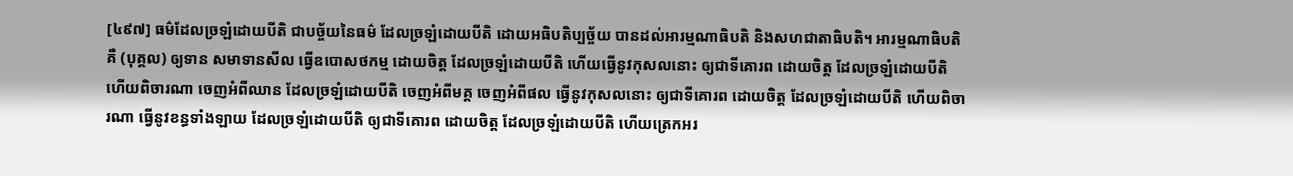[៤៩៧] ធម៌ដែលច្រឡំដោយបីតិ ជាបច្ច័យនៃធម៌ ដែលច្រឡំដោយបីតិ ដោយអធិបតិប្បច្ច័យ បានដល់អារម្មណាធិបតិ និងសហជាតាធិបតិ។ អារម្មណាធិបតិ គឺ (បុគ្គល) ឲ្យទាន សមាទានសីល ធ្វើឧបោសថកម្ម ដោយចិត្ត ដែលច្រឡំដោយបីតិ ហើយធ្វើនូវកុសលនោះ ឲ្យជាទីគោរព ដោយចិត្ត ដែលច្រឡំដោយបីតិ ហើយពិចារណា ចេញអំពីឈាន ដែលច្រឡំដោយបីតិ ចេញអំពីមគ្គ ចេញអំពីផល ធ្វើនូវកុសលនោះ ឲ្យជាទីគោរព ដោយចិត្ត ដែលច្រឡំដោយបីតិ ហើយពិចារណា ធ្វើនូវខន្ធទាំងឡាយ ដែលច្រឡំដោយបីតិ ឲ្យជាទីគោរព ដោយចិត្ត ដែលច្រឡំដោយបីតិ ហើយត្រេកអរ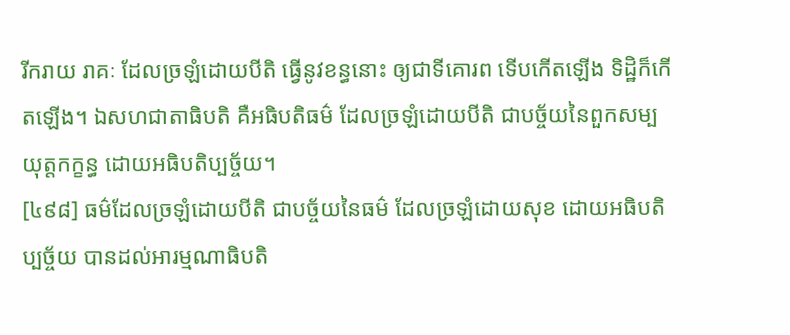រីករាយ រាគៈ ដែលច្រឡំដោយបីតិ ធ្វើនូវខន្ធនោះ ឲ្យជាទីគោរព ទើបកើតឡើង ទិដ្ឋិក៏កើតឡើង។ ឯសហជាតាធិបតិ គឺអធិបតិធម៌ ដែលច្រឡំដោយបីតិ ជាបច្ច័យនៃពួកសម្បយុត្តកក្ខន្ធ ដោយអធិបតិប្បច្ច័យ។
[៤៩៨] ធម៌ដែលច្រឡំដោយបីតិ ជាបច្ច័យនៃធម៌ ដែលច្រឡំដោយសុខ ដោយអធិបតិប្បច្ច័យ បានដល់អារម្មណាធិបតិ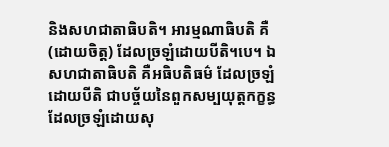និងសហជាតាធិបតិ។ អារម្មណាធិបតិ គឺ (ដោយចិត្ត) ដែលច្រឡំដោយបីតិ។បេ។ ឯសហជាតាធិបតិ គឺអធិបតិធម៌ ដែលច្រឡំដោយបីតិ ជាបច្ច័យនៃពួកសម្បយុត្តកក្ខន្ធ ដែលច្រឡំដោយសុ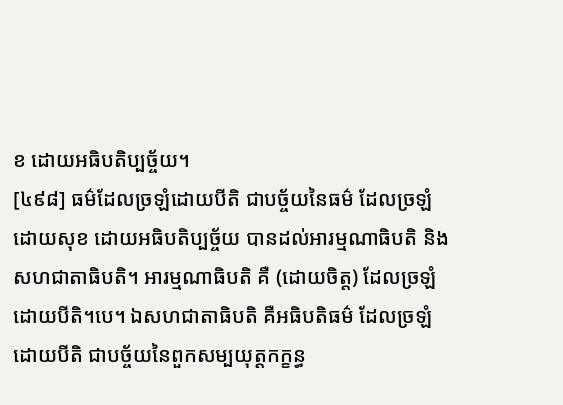ខ ដោយអធិបតិប្បច្ច័យ។
[៤៩៨] ធម៌ដែលច្រឡំដោយបីតិ ជាបច្ច័យនៃធម៌ ដែលច្រឡំដោយសុខ ដោយអធិបតិប្បច្ច័យ បានដល់អារម្មណាធិបតិ និងសហជាតាធិបតិ។ អារម្មណាធិបតិ គឺ (ដោយចិត្ត) ដែលច្រឡំដោយបីតិ។បេ។ ឯសហជាតាធិបតិ គឺអធិបតិធម៌ ដែលច្រឡំដោយបីតិ ជាបច្ច័យនៃពួកសម្បយុត្តកក្ខន្ធ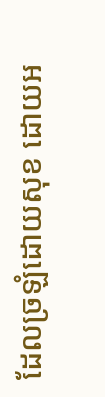ដែលច្រឡំដោយសុខ ដោយអ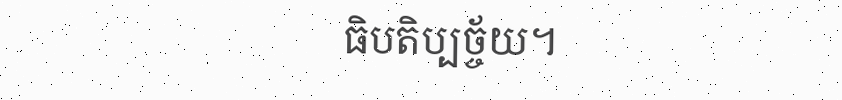ធិបតិប្បច្ច័យ។